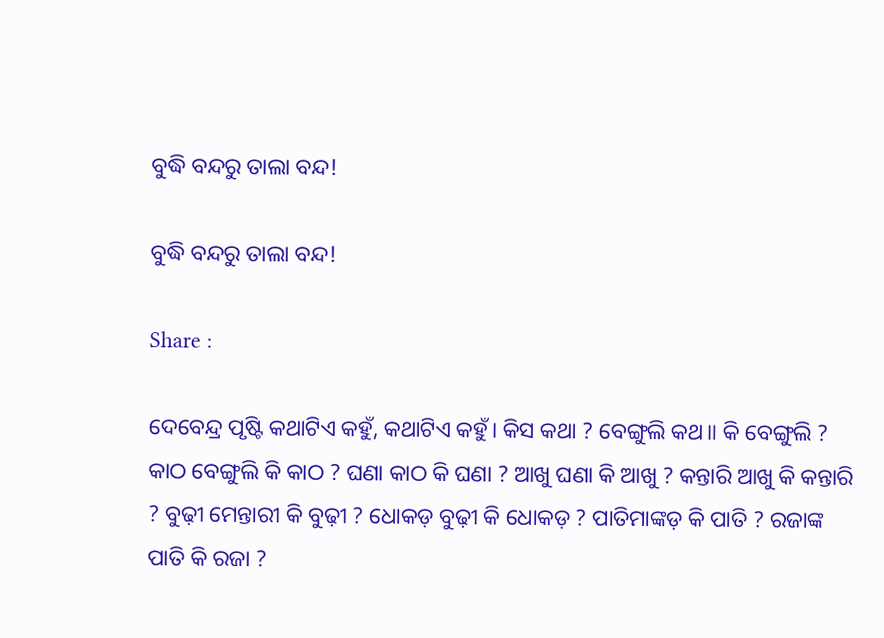ବୁଦ୍ଧି ବନ୍ଦରୁ ତାଲା ବନ୍ଦ!

ବୁଦ୍ଧି ବନ୍ଦରୁ ତାଲା ବନ୍ଦ!

Share :

ଦେବେନ୍ଦ୍ର ପୃଷ୍ଟି କଥାଟିଏ କହୁଁ, କଥାଟିଏ କହୁଁ। କିସ କଥା ? ବେଙ୍ଗୁଲି କଥ॥ କି ବେଙ୍ଗୁଲି ? କାଠ ବେଙ୍ଗୁଲି କି କାଠ ? ଘଣା କାଠ କି ଘଣା ? ଆଖୁ ଘଣା କି ଆଖୁ ? କନ୍ତାରି ଆଖୁ କି କନ୍ତାରି ? ବୁଢ଼ୀ ମେନ୍ତାରୀ କି ବୁଢ଼ୀ ? ଧୋକଡ଼ ବୁଢ଼ୀ କି ଧୋକଡ଼ ? ପାତିମାଙ୍କଡ଼ କି ପାତି ? ରଜାଙ୍କ ପାତି କି ରଜା ?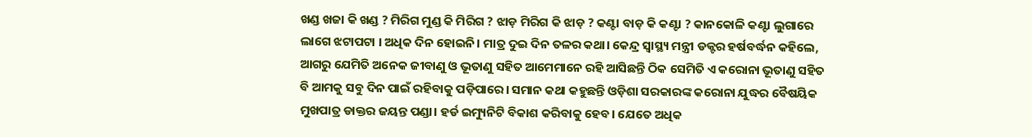ଖଣ୍ଡ ଖଜା କି ଖଣ୍ଡ ? ମିରିଗ ମୁଣ୍ଡ କି ମିରିଗ ? ଝାଡ଼ ମିରିଗ କି ଝାଡ଼ ? କଣ୍ଟା ବାଡ଼ କି କଣ୍ଟା ? କାନକୋଳି କଣ୍ଟା ଲୁଗାରେ ଲାଗେ ଝଟାପଟା । ଅଧିକ ଦିନ ହୋଇନି। ମାତ୍ର ଦୁଇ ଦିନ ତଳର କଥା। କେନ୍ଦ୍ର ସ୍ୱାସ୍ଥ୍ୟ ମନ୍ତ୍ରୀ ଡକ୍ଟର ହର୍ଷବର୍ଦ୍ଧନ କହିଲେ, ଆଗରୁ ଯେମିତି ଅନେକ ଜୀବାଣୁ ଓ ଭୂତାଣୁ ସହିତ ଆମେମାନେ ରହି ଆସିଛନ୍ତି ଠିକ ସେମିତି ଏ କରୋନା ଭୂତାଣୁ ସହିତ ବି ଆମକୁ ସବୁ ଦିନ ପାଇଁ ରହିବାକୁ ପଡ଼ିପାରେ। ସମାନ କଥା କହୁଛନ୍ତି ଓଡ଼ିଶା ସରକାରଙ୍କ କରୋନା ଯୁଦ୍ଧର ବୈଷୟିକ ମୁଖପାତ୍ର ଡାକ୍ତର ଜୟନ୍ତ ପଣ୍ଡା। ହର୍ଡ ଇମ୍ୟୁନିଟି ବିକାଶ କରିବାକୁ ହେବ। ଯେତେ ଅଧିକ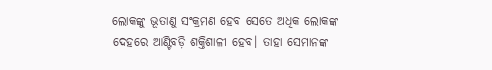ଲୋକଙ୍କୁ ଭୂତାଣୁ ସଂକ୍ରମଣ ହେବ ସେତେ ଅଧିକ ଲୋକଙ୍କ ଦେହରେ ଆଣ୍ଟିବଡ଼ି ଶକ୍ତିଶାଳୀ ହେବ। ତାହା ସେମାନଙ୍କ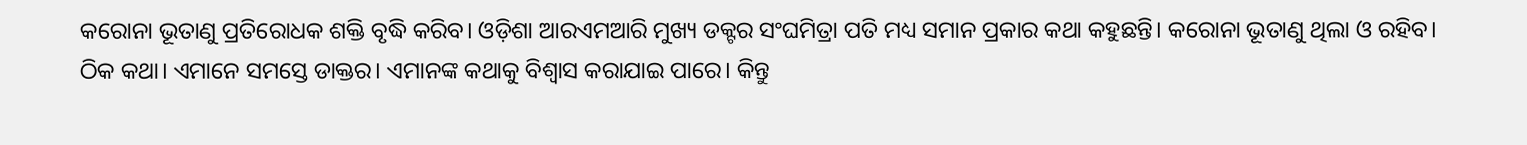କରୋନା ଭୂତାଣୁ ପ୍ରତିରୋଧକ ଶକ୍ତି ବୃଦ୍ଧି କରିବ। ଓଡ଼ିଶା ଆରଏମଆରି ମୁଖ୍ୟ ଡକ୍ଟର ସଂଘମିତ୍ରା ପତି ମଧ୍ୟ ସମାନ ପ୍ରକାର କଥା କହୁଛନ୍ତି। କରୋନା ଭୂତାଣୁ ଥିଲା ଓ ରହିବ। ଠିକ କଥା। ଏମାନେ ସମସ୍ତେ ଡାକ୍ତର। ଏମାନଙ୍କ କଥାକୁ ବିଶ୍ୱାସ କରାଯାଇ ପାରେ। କିନ୍ତୁ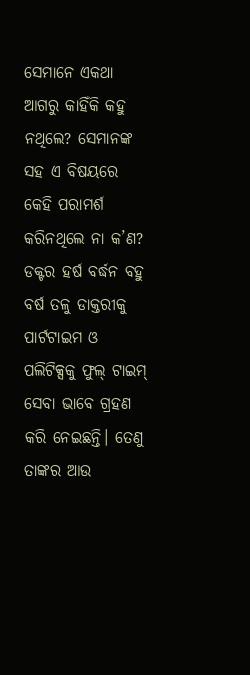ସେମାନେ ଏକଥା ଆଗରୁ କାହିଁକି କହୁ ନଥିଲେ? ସେମାନଙ୍କ ସହ ଏ ବିଷୟରେ କେହି ପରାମର୍ଶ କରିନଥିଲେ ନା କ’ଣ? ଡକ୍ଟର ହର୍ଷ ବର୍ଦ୍ଧନ ବହୁ ବର୍ଷ ତଳୁ ଡାକ୍ତରୀକୁ ପାର୍ଟଟାଇମ ଓ ପଲିଟିକ୍ସକୁ ଫୁଲ୍‌ ଟାଇମ୍‌ ସେବା ଭାବେ ଗ୍ରହଣ କରି ନେଇଛନ୍ତି। ତେଣୁ ତାଙ୍କର ଆଉ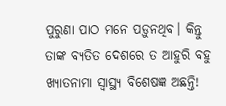ପୁରୁଣା ପାଠ ମନେ ପଡ଼ୁନଥିବ। କିନ୍ତୁ ତାଙ୍କ ବ୍ୟତିତ ଦେଶରେ ତ ଆହୁରି ବହୁ ଖ୍ୟାତନାମା ସ୍ୱାସ୍ଥ୍ୟ ବିଶେଷଜ୍ଞ ଅଛନ୍ତି!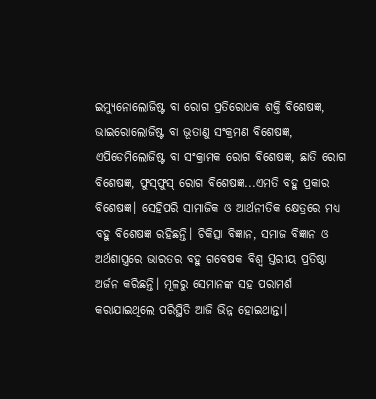ଇମ୍ୟୁନୋଲୋଜିଷ୍ଟ ବା ରୋଗ ପ୍ରତିରୋଧକ ଶକ୍ତି ବିଶେଷଜ୍ଞ, ଭାଇରୋଲୋଜିଷ୍ଟ ବା ଭୂତାଣୁ ସଂକ୍ରମଣ ବିଶେଷଜ୍ଞ, ଏପିଡେମିଲୋଜିଷ୍ଟ ବା ସଂକ୍ରାମକ ରୋଗ ବିଶେଷଜ୍ଞ, ଛାତି ରୋଗ ବିଶେଷଜ୍ଞ, ଫୁସ୍‌ଫୁସ୍‌ ରୋଗ ବିଶେଷଜ୍ଞ...ଏମତି ବହୁ ପ୍ରକାର ବିଶେଷଜ୍ଞ। ସେହିପରି ସାମାଜିକ ଓ ଆର୍ଥନୀତିକ କ୍ଷେତ୍ରରେ ମଧ୍ୟ ବହୁ ବିଶେଷଜ୍ଞ ରହିଛନ୍ତି। ଚିକିତ୍ସା ବିଜ୍ଞାନ, ସମାଜ ବିଜ୍ଞାନ ଓ ଅର୍ଥଶାସ୍ତ୍ରରେ ଭାରତର ବହୁ ଗବେଷକ ବିଶ୍ୱ ସ୍ତରୀୟ ପ୍ରତିଷ୍ଠା ଅର୍ଜନ କରିଛନ୍ତି। ମୂଳରୁ ସେମାନଙ୍କ ସହ ପରାମର୍ଶ କରାଯାଇଥିଲେ ପରିସ୍ଥିତି ଆଜି ଭିନ୍ନ ହୋଇଥାନ୍ତା।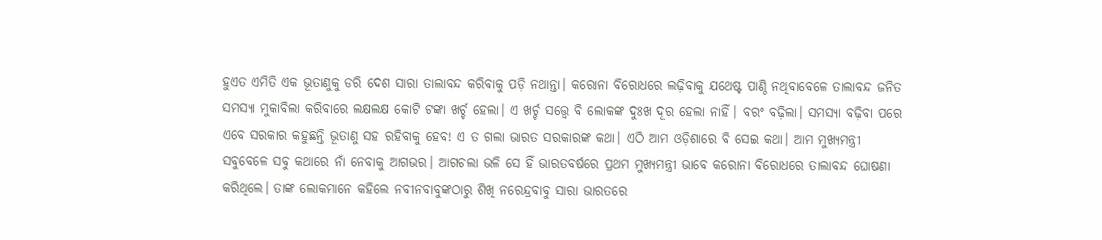ହୁଏତ ଏମିତି ଏକ ଭୂତାଣୁକୁ ଡରି ଦେଶ ସାରା ତାଲାବନ୍ଦ କରିବାକୁ ପଡ଼ି ନଥାନ୍ତା। କରୋନା ବିରୋଧରେ ଲଢ଼ିବାକୁ ଯଥେଷ୍ଟ ପାଣ୍ଠି ନଥିବାବେଳେ ତାଲାବନ୍ଦ ଜନିତ ସମସ୍ୟା ମୁକାବିଲା କରିବାରେ ଲକ୍ଷଲକ୍ଷ କୋଟି ଟଙ୍କା ଖର୍ଚ୍ଚ ହେଲା। ଏ ଖର୍ଚ୍ଚ ସତ୍ତ୍ୱେ ବି ଲୋକଙ୍କ ଦୁଃଖ ଦୂର ହେଲା ନାହିଁ। ବରଂ ବଢ଼ିଲା। ସମସ୍ୟା ବଢ଼ିବା ପରେ ଏବେ ସରକାର କହୁଛନ୍ତି ଭୂତାଣୁ ସହ ରହିବାକୁ ହେବ! ଏ ତ ଗଲା ଭାରତ ସରକାରଙ୍କ କଥା। ଏଠି ଆମ ଓଡ଼ିଶାରେ ବି ସେଇ କଥା। ଆମ ମୁଖ୍ୟମନ୍ତ୍ରୀ ସବୁବେଳେ ସବୁ କଥାରେ ନାଁ ନେବାକୁ ଆଗଭର। ଆଗଚଲା ଭଳି ସେ ହିଁ ଭାରତବର୍ଷରେ ପ୍ରଥମ ମୁଖ୍ୟମନ୍ତ୍ରୀ ଭାବେ କରୋନା ବିରୋଧରେ ତାଲାବନ୍ଦ ଘୋଷଣା କରିଥିଲେ। ତାଙ୍କ ଲୋକମାନେ କହିଲେ ନବୀନବାବୁଙ୍କଠାରୁ ଶିଖି ନରେନ୍ଦ୍ରବାବୁ ସାରା ଭାରତରେ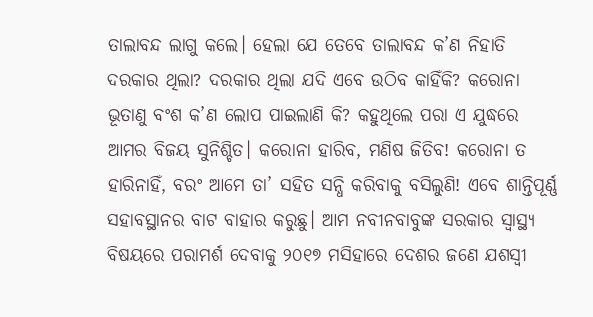ତାଲାବନ୍ଦ ଲାଗୁ କଲେ। ହେଲା ଯେ ତେବେ ତାଲାବନ୍ଦ କ’ଣ ନିହାତି ଦରକାର ଥିଲା? ଦରକାର ଥିଲା ଯଦି ଏବେ ଉଠିବ କାହିଁକି? କରୋନା ଭୂତାଣୁ ବଂଶ କ’ଣ ଲୋପ ପାଇଲାଣି କି? କହୁଥିଲେ ପରା ଏ ଯୁଦ୍ଧରେ ଆମର ବିଜୟ ସୁନିଶ୍ଚିତ। କରୋନା ହାରିବ, ମଣିଷ ଜିତିବ! କରୋନା ତ ହାରିନାହିଁ, ବରଂ ଆମେ ତା’ ସହିତ ସନ୍ଧି କରିବାକୁ ବସିଲୁଣି! ଏବେ ଶାନ୍ତିପୂର୍ଣ୍ଣ ସହାବସ୍ଥାନର ବାଟ ବାହାର କରୁଛୁ। ଆମ ନବୀନବାବୁଙ୍କ ସରକାର ସ୍ୱାସ୍ଥ୍ୟ ବିଷୟରେ ପରାମର୍ଶ ଦେବାକୁ ୨୦୧୭ ମସିହାରେ ଦେଶର ଜଣେ ଯଶସ୍ୱୀ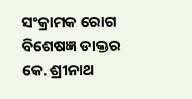ସଂକ୍ରାମକ ରୋଗ ବିଶେଷଜ୍ଞ ଡାକ୍ତର କେ. ଶ୍ରୀନାଥ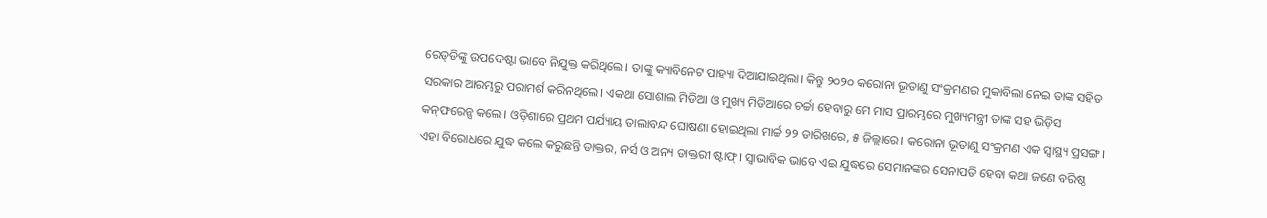ରେଡ୍‌ଡିଙ୍କୁ ଉପଦେଷ୍ଟା ଭାବେ ନିଯୁକ୍ତ କରିଥିଲେ। ତାଙ୍କୁ କ୍ୟାବିନେଟ ପାହ୍ୟା ଦିଆଯାଇଥିଲା। କିନ୍ତୁ ୨୦୨୦ କରୋନା ଭୂତାଣୁ ସଂକ୍ରମଣର ମୁକାବିଲା ନେଇ ତାଙ୍କ ସହିତ ସରକାର ଆରମ୍ଭରୁ ପରାମର୍ଶ କରିନଥିଲେ। ଏକଥା ସୋଶାଲ ମିଡିଆ ଓ ମୁଖ୍ୟ ମିଡିଆରେ ଚର୍ଚ୍ଚା ହେବାରୁ ମେ ମାସ ପ୍ରାରମ୍ଭରେ ମୁଖ୍ୟମନ୍ତ୍ରୀ ତାଙ୍କ ସହ ଭିଡ଼ିସ କନ୍‌ଫରେନ୍ସ କଲେ। ଓଡ଼ିଶାରେ ପ୍ରଥମ ପର୍ଯ୍ୟାୟ ତାଲାବନ୍ଦ ଘୋଷଣା ହୋଇଥିଲା ମାର୍ଚ୍ଚ ୨୨ ତାରିଖରେ, ୫ ଜିଲ୍ଲାରେ। କରୋନା ଭୂତାଣୁ ସଂକ୍ରମଣ ଏକ ସ୍ୱାସ୍ଥ୍ୟ ପ୍ରସଙ୍ଗ। ଏହା ବିରୋଧରେ ଯୁଦ୍ଧ କଲେ କରୁଛନ୍ତି ଡାକ୍ତର, ନର୍ସ ଓ ଅନ୍ୟ ଡାକ୍ତରୀ ଷ୍ଟାଫ୍‌। ସ୍ୱାଭାବିକ ଭାବେ ଏଇ ଯୁଦ୍ଧରେ ସେମାନଙ୍କର ସେନାପତି ହେବା କଥା ଜଣେ ବରିଷ୍ଠ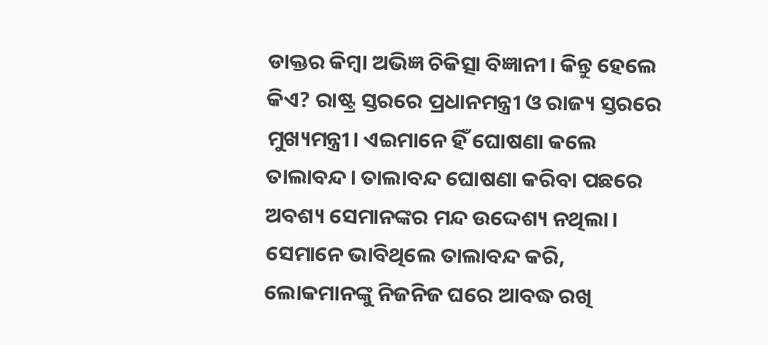ଡାକ୍ତର କିମ୍ବା ଅଭିଜ୍ଞ ଚିକିତ୍ସା ବିଜ୍ଞାନୀ। କିନ୍ତୁ ହେଲେ କିଏ? ରାଷ୍ଟ୍ର ସ୍ତରରେ ପ୍ରଧାନମନ୍ତ୍ରୀ ଓ ରାଜ୍ୟ ସ୍ତରରେ ମୁଖ୍ୟମନ୍ତ୍ରୀ। ଏଇମାନେ ହିଁ ଘୋଷଣା କଲେ ତାଲାବନ୍ଦ। ତାଲାବନ୍ଦ ଘୋଷଣା କରିବା ପଛରେ ଅବଶ୍ୟ ସେମାନଙ୍କର ମନ୍ଦ ଉଦ୍ଦେଶ୍ୟ ନଥିଲା। ସେମାନେ ଭାବିଥିଲେ ତାଲାବନ୍ଦ କରି, ଲୋକମାନଙ୍କୁ ନିଜନିଜ ଘରେ ଆବଦ୍ଧ ରଖି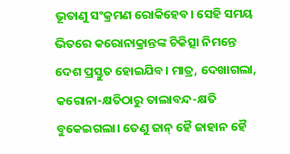ଭୂତାଣୁ ସଂକ୍ରମଣ ରୋକିହେବ। ସେହି ସମୟ ଭିତରେ କରୋନାକ୍ରାନ୍ତଙ୍କ ଚିକିତ୍ସା ନିମନ୍ତେ ଦେଶ ପ୍ରସ୍ତୁତ ହୋଇଯିବ। ମାତ୍ର, ଦେଖାଗଲା, କରୋନା-କ୍ଷତିଠାରୁ ତାଲାବନ୍ଦ-କ୍ଷତି ବୁକେଇଗଲା। ତେଣୁ ଜାନ୍‌ ହୈ ଜାହାନ ହୈ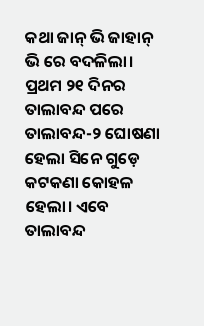କଥା ଜାନ୍‌ ଭି ଜାହାନ୍‌ ଭି ରେ ବଦଳିଲା। ପ୍ରଥମ ୨୧ ଦିନର ତାଲାବନ୍ଦ ପରେ ତାଲାବନ୍ଦ-୨ ଘୋଷଣା ହେଲା ସିନେ ଗୁଡ଼େ କଟକଣା କୋହଳ ହେଲା। ଏବେ ତାଲାବନ୍ଦ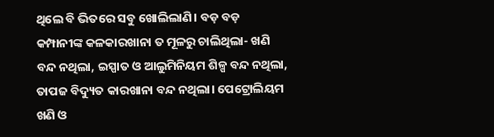ଥିଲେ ବି ଭିତରେ ସବୁ ଖୋଲିଲାଣି। ବଡ଼ ବଡ଼ କମ୍ପାନୀଙ୍କ କଳକାରଖାନା ତ ମୂଳରୁ ଚାଲିଥିଲା- ଖଣି ବନ୍ଦ ନଥିଲା, ଇସ୍ପାତ ଓ ଆଲୁମିନିୟମ ଶିଳ୍ପ ବନ୍ଦ ନଥିଲା, ତାପଜ ବିଦ୍ୟୁତ କାରଖାନା ବନ୍ଦ ନଥିଲା। ପେଟ୍ରୋଲିୟମ ଖଣି ଓ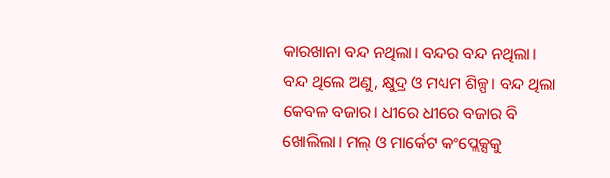କାରଖାନା ବନ୍ଦ ନଥିଲା। ବନ୍ଦର ବନ୍ଦ ନଥିଲା। ବନ୍ଦ ଥିଲେ ଅଣୁ, କ୍ଷୁଦ୍ର ଓ ମଧ୍ୟମ ଶିଳ୍ପ। ବନ୍ଦ ଥିଲା କେବଳ ବଜାର। ଧୀରେ ଧୀରେ ବଜାର ବି ଖୋଲିଲା। ମଲ୍‌ ଓ ମାର୍କେଟ କଂପ୍ଲେକ୍ସକୁ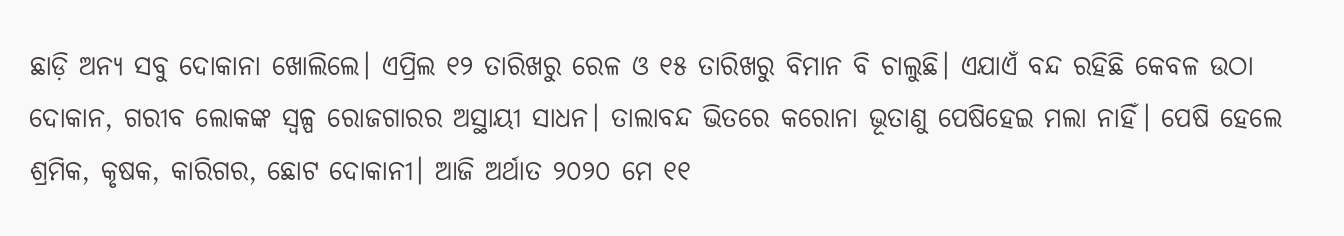ଛାଡ଼ି ଅନ୍ୟ ସବୁ ଦୋକାନା ଖୋଲିଲେ। ଏପ୍ରିଲ ୧୨ ତାରିଖରୁ ରେଳ ଓ ୧୫ ତାରିଖରୁ ବିମାନ ବି ଚାଲୁଛି। ଏଯାଏଁ ବନ୍ଦ ରହିଛି କେବଳ ଉଠା ଦୋକାନ, ଗରୀବ ଲୋକଙ୍କ ସ୍ୱଳ୍ପ ରୋଜଗାରର ଅସ୍ଥାୟୀ ସାଧନ। ତାଲାବନ୍ଦ ଭିତରେ କରୋନା ଭୂତାଣୁ ପେଷିହେଇ ମଲା ନାହିଁ। ପେଷି ହେଲେ ଶ୍ରମିକ, କୃଷକ, କାରିଗର, ଛୋଟ ଦୋକାନୀ। ଆଜି ଅର୍ଥାତ ୨୦୨୦ ମେ ୧୧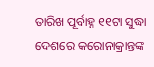ତାରିଖ ପୂର୍ବାହ୍ନ ୧୧ଟା ସୁଦ୍ଧା ଦେଶରେ କରୋନାକ୍ରାନ୍ତଙ୍କ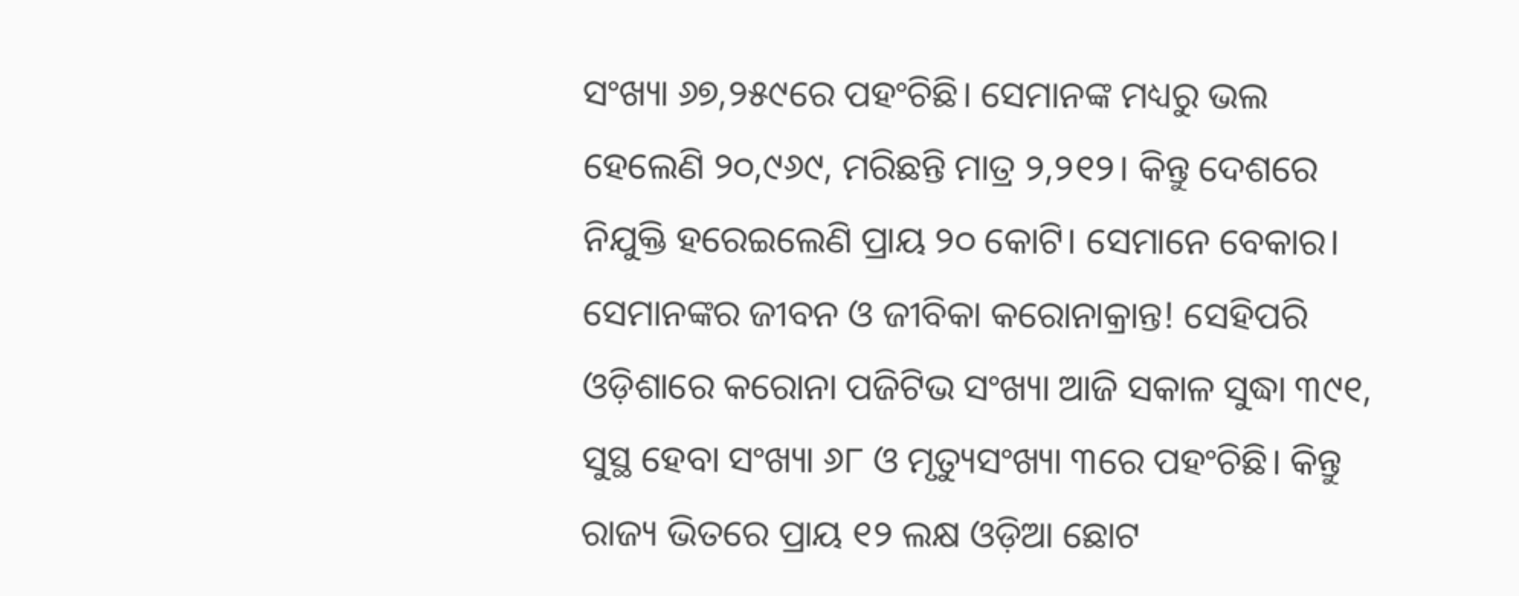ସଂଖ୍ୟା ୬୭,୨୫୯ରେ ପହଂଚିଛି। ସେମାନଙ୍କ ମଧ୍ୟରୁ ଭଲ ହେଲେଣି ୨୦,୯୬୯, ମରିଛନ୍ତି ମାତ୍ର ୨,୨୧୨। କିନ୍ତୁ ଦେଶରେ ନିଯୁକ୍ତି ହରେଇଲେଣି ପ୍ରାୟ ୨୦ କୋଟି। ସେମାନେ ବେକାର। ସେମାନଙ୍କର ଜୀବନ ଓ ଜୀବିକା କରୋନାକ୍ରାନ୍ତ! ସେହିପରି ଓଡ଼ିଶାରେ କରୋନା ପଜିଟିଭ ସଂଖ୍ୟା ଆଜି ସକାଳ ସୁଦ୍ଧା ୩୯୧, ସୁସ୍ଥ ହେବା ସଂଖ୍ୟା ୬୮ ଓ ମୃତ୍ୟୁସଂଖ୍ୟା ୩ରେ ପହଂଚିଛି। କିନ୍ତୁ ରାଜ୍ୟ ଭିତରେ ପ୍ରାୟ ୧୨ ଲକ୍ଷ ଓଡ଼ିଆ ଛୋଟ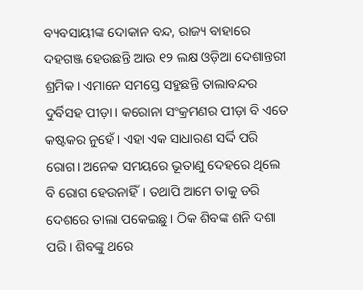ବ୍ୟବସାୟୀଙ୍କ ଦୋକାନ ବନ୍ଦ, ରାଜ୍ୟ ବାହାରେ ଦହଗଞ୍ଜ ହେଉଛନ୍ତି ଆଉ ୧୨ ଲକ୍ଷ ଓଡ଼ିଆ ଦେଶାନ୍ତରୀ ଶ୍ରମିକ। ଏମାନେ ସମସ୍ତେ ସହୁଛନ୍ତି ତାଲାବନ୍ଦର ଦୁର୍ବିସହ ପୀଡ଼ା। କରୋନା ସଂକ୍ରମଣର ପୀଡ଼ା ବି ଏତେ କଷ୍ଟକର ନୁହେଁ। ଏହା ଏକ ସାଧାରଣ ସର୍ଦ୍ଦି ପରି ରୋଗ। ଅନେକ ସମୟରେ ଭୂତାଣୁ ଦେହରେ ଥିଲେ ବି ରୋଗ ହେଉନାହିଁ। ତଥାପି ଆମେ ତାକୁ ଡରି ଦେଶରେ ତାଲା ପକେଇଛୁ। ଠିକ ଶିବଙ୍କ ଶନି ଦଶା ପରି। ଶିବଙ୍କୁ ଥରେ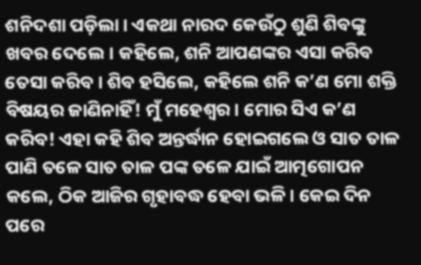ଶନିଦଶା ପଡ଼ିଲା। ଏକଥା ନାରଦ କେଉଁଠୁ ଶୁଣି ଶିବଙ୍କୁ ଖବର ଦେଲେ। କହିଲେ, ଶନି ଆପଣଙ୍କର ଏସା କରିବ ତେସା କରିବ। ଶିବ ହସିଲେ, କହିଲେ ଶନି କ’ଣ ମୋ ଶକ୍ତି ବିଷୟର ଜାଣିନାହିଁ! ମୁଁ ମହେଶ୍ୱର। ମୋର ସିଏ କ’ଣ କରିବ! ଏହା କହି ଶିବ ଅନ୍ତର୍ଦ୍ଧାନ ହୋଇଗଲେ ଓ ସାତ ତାଳ ପାଣି ତଳେ ସାତ ତାଳ ପଙ୍କ ତଳେ ଯାଇଁ ଆତ୍ମଗୋପନ କଲେ, ଠିକ ଆଜିର ଗୃହାବଦ୍ଧ ହେବା ଭଳି। କେଇ ଦିନ ପରେ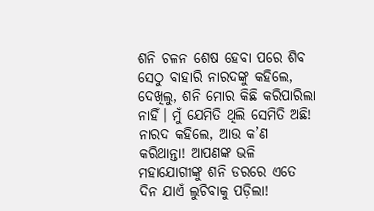ଶନି ଚଳନ ଶେଷ ହେବା ପରେ ଶିବ ସେଠୁ ବାହାରି ନାରଦଙ୍କୁ କହିଲେ, ଦେଖିଲୁ, ଶନି ମୋର କିଛି କରିପାରିଲା ନାହିଁ। ମୁଁ ଯେମିତି ଥିଲି ସେମିତି ଅଛି! ନାରଦ କହିଲେ, ଆଉ କ’ଣ କରିଥାନ୍ତା! ଆପଣଙ୍କ ଭଳି ମହାଯୋଗୀଙ୍କୁ ଶନି ଡରରେ ଏତେ ଦିନ ଯାଏଁ ଲୁଚିବାକୁ ପଡ଼ିଲା!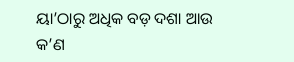ୟା’ଠାରୁ ଅଧିକ ବଡ଼ ଦଶା ଆଉ କ’ଣ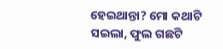ହେଇଥାନ୍ତା? ମୋ କଥାଟି ସଇଲା, ଫୁଲ ଗଛଟି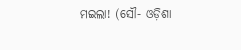ମଇଲା! (ସୌ- ଓଡ଼ିଶା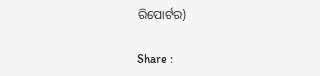ରିପୋର୍ଟର)

Share :